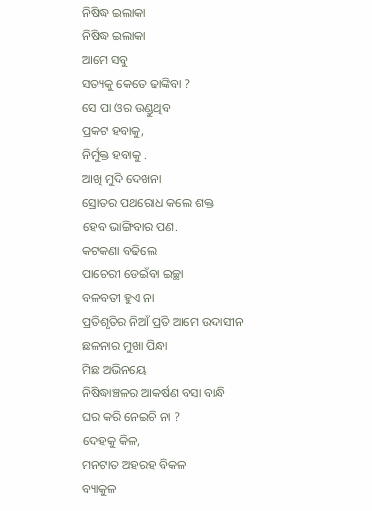ନିଷିଦ୍ଧ ଇଲାକା
ନିଷିଦ୍ଧ ଇଲାକା
ଆମେ ସବୁ
ସତ୍ୟକୁ କେତେ ଢାଙ୍କିବା ?
ସେ ପା ଓର ଉଣ୍ଡୁଥିବ
ପ୍ରକଟ ହବାକୁ,
ନିର୍ମୁକ୍ତ ହବାକୁ .
ଆଖି ମୁଦି ଦେଖନା
ସ୍ରୋତର ପଥରୋଧ କଲେ ଶକ୍ତ
ହେବ ଭାଙ୍ଗିବାର ପଣ.
କଟକଣା ବଢିଲେ
ପାଚେରୀ ଡେଇଁବା ଇଚ୍ଛା
ବଳବତୀ ହୁଏ ନା
ପ୍ରତିଶୃତିର ନିଆଁ ପ୍ରତି ଆମେ ଉଦାସୀନ
ଛଳନାର ମୁଖା ପିନ୍ଧା
ମିଛ ଅଭିନୟେ
ନିଷିଦ୍ଧାଞ୍ଚଳର ଆକର୍ଷଣ ବସା ବାନ୍ଧି
ଘର କରି ନେଇଚି ନା ?
ଦେହକୁ କିଳ,
ମନଟାତ ଅହରହ ବିକଳ
ବ୍ୟାକୁଳ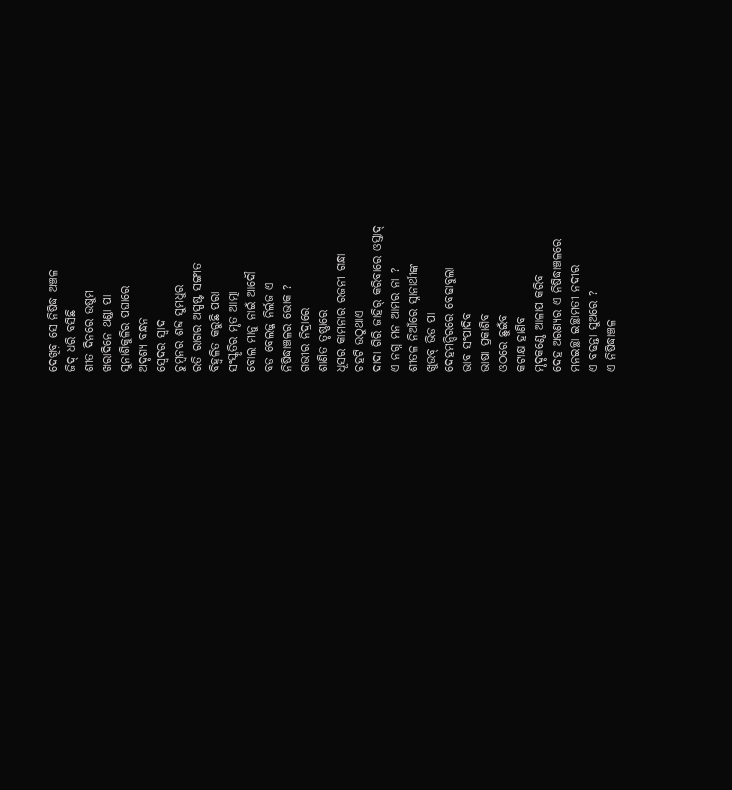ଦେଖିବ଼ ସେ ନିଷିଦ୍ଧ ଅଞ୍ଚଳ
ଜିଦ୍ ଧରି ବସିଛି
ଶୀତ ଦିନରେ ଉଷୁମ
ଖରାଦିନେ ଥଣ୍ଡା ପା
ସୁନାଶିକୁଳିର ପଘାରେ
ଅଦୃଶ୍ୟ ବନ୍ଧନ
ସ୍ୱେଦର ସ୍ଵାଦ
ଚୁମ୍ବନର ଶବ୍ଦ ସୁମଧୁର
ରତି ରାଗର ଅସ୍ପଷ୍ଟ ସଙ୍ଗୀତ
ବିହ୍ଵଳିତ କରୁଛି ପରା
ସଂସ୍କୃତିର ମୃତ ଆତ୍ମା
ବୋଲ ମାନୁ ନାଇଁ ଆଦୌ
ବଡ ବେଲଜ୍ଜ ନିର୍ଲଜ ଏ
ନିଷିଦ୍ଧାଞ୍ଚଳର ଭୋକ ?
ଗଭୀର ନିଦ୍ରାରେ
ଶାଣିତ ତୃଷ୍ଣାରେ
ଧୂସର କାମନାର ରଜନୀ ଗନ୍ଧା
ଚହଟି ଉଠୁଥାଏ
ଦାଦା ଗିରି ଜାହିର୍ କରିବାରେ ଓସ୍ତାଦ୍
ଏ ନଗ୍ନ ମନ ଆମର ନା ?
ଶୀତଳ ନିଆଁରେ ସ୍ନାନାର୍ଥୀଙ୍କ
ଖୁଉବ୍ ଭିଡ ପା
ଦେହମନ୍ଦିରରେ ବେଢାବୁଲା
ଭାବ ସଂପାଦିବ
ଭାଷା ପ୍ରକାଶିବ
ଓଠରେ ଛୁଇଁବ
କଟାକ୍ଷ ହାଣିବ
ମୃଦୃକଣ୍ଠେ ଆଳାପ କରିବ
ଦେହ ଅରଣ୍ୟର ଏ ନିଷିଦ୍ଧାଞ୍ଚଳରେ
ମନଇଚ୍ଛା ଇଚ୍ଛାମତୀ ନଦୀର
ଏ ବଢନ୍ତା ସୁଅରେ ?
ଏ ନିଷିଦ୍ଧାଞ୍ଚଳ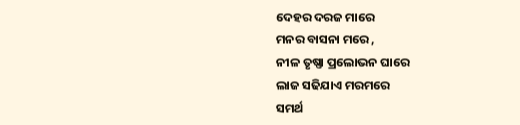ଦେହର ଦରଜ ମାରେ
ମନର ବାସନା ମରେ ,
ନୀଳ ତୃଷ୍ଣା ପ୍ରଲୋଭନ ଘାରେ
ଲାଜ ସଢିଯାଏ ମରମରେ
ସମର୍ଥ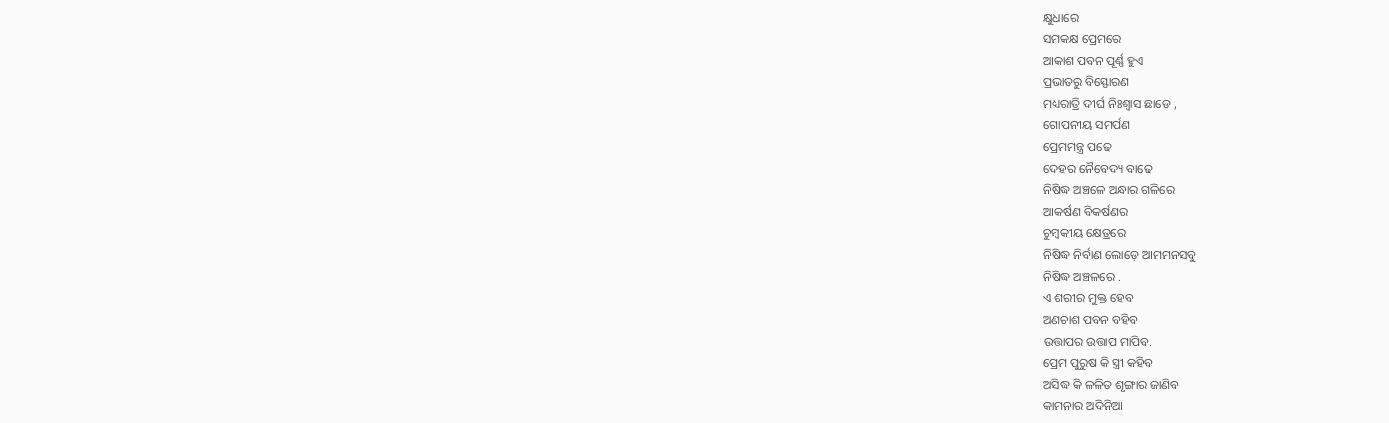କ୍ଷୁଧାରେ
ସମକକ୍ଷ ପ୍ରେମରେ
ଆକାଶ ପବନ ପୂର୍ଣ୍ଣ ହୁଏ
ପ୍ରଭାତରୁ ବିସ୍ଫୋରଣ
ମଧ୍ୟରାତ୍ରି ଦୀର୍ଘ ନିଃଶ୍ୱାସ ଛାଡେ ,
ଗୋପନୀୟ ସମର୍ପଣ
ପ୍ରେମମନ୍ତ୍ର ପଢେ
ଦେହର ନୈବେଦ୍ୟ ବାଢେ
ନିଷିଦ୍ଧ ଅଞ୍ଚଳେ ଅନ୍ଧାର ଗଳିରେ
ଆକର୍ଷଣ ବିକର୍ଷଣର
ଚୁମ୍ବକୀୟ କ୍ଷେତ୍ରରେ
ନିଷିଦ୍ଧ ନିର୍ବାଣ ଲୋଡ଼େ ଆମମନସବୁ
ନିଷିଦ୍ଧ ଅଞ୍ଚଳରେ .
ଏ ଶରୀର ମୁକ୍ତ ହେବ
ଅଣଚାଶ ପବନ ବହିବ
ଉତ୍ତାପର ଉତ୍ତାପ ମାପିବ.
ପ୍ରେମ ପୁରୁଷ କି ସ୍ତ୍ରୀ କହିବ
ଅସିଦ୍ଧ କି ଳଳିତ ଶୃଙ୍ଗାର ଜାଣିବ
କାମନାର ଅଦିନିଆ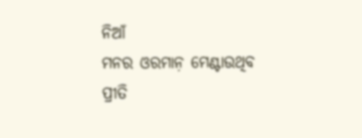ନିଆଁ
ମନର ଓରମାନ଼ ମେଣ୍ଟାଉଥିବ
ପ୍ରୀତି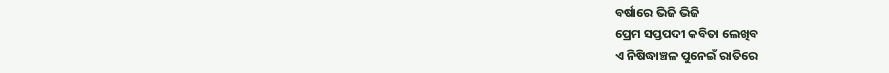ବର୍ଷାରେ ଭିଜି ଭିଜି
ପ୍ରେମ ସପ୍ତପଦୀ କବିତା ଲେଖିବ
ଏ ନିଷିଦ୍ଧାଞ୍ଚଳ ପୁନେଇଁ ରାତିରେ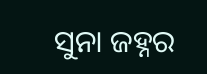ସୁନା ଜହ୍ନର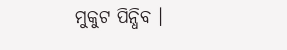ମୁକୁଟ ପିନ୍ଧିବ ।